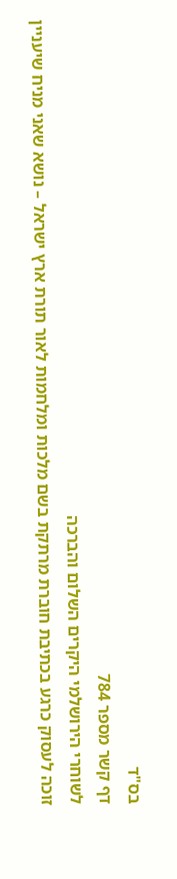בס"ד
דף קשר מספר 784
לשוחרי הירושלמי היקרים השלום והברכה
זוכה לעסוק כרגע בכתיבת חוברת מרתקת בשם מלכות ומלחמות לאור תורת ארץ ישראל – נושא שאני מניח שיעניין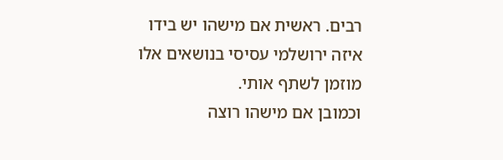רבים. ראשית אם מישהו יש בידו איזה ירושלמי עסיסי בנושאים אלו מוזמן לשתף אותי.
וכמובן אם מישהו רוצה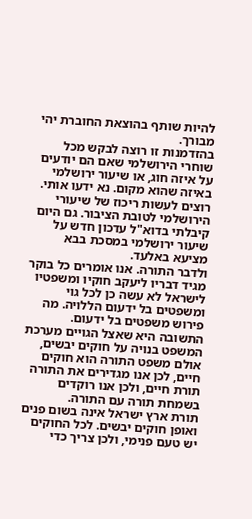להיות שותף בהוצאת החוברת יהי מבורך.
בהזדמנות זו רוצה לבקש מכל שוחרי הירושלמי שאם הם יודעים על איזה חוג, או שיעור ירושלמי באיזה שהוא מקום. נא ידעו אותי. רוצים לעשות ריכוז של שיעורי הירושלמי לטובת הציבור. גם היום קיבלתי בדוא"ל עדכון חדש על שיעור ירושלמי במסכת בבא מציעא באלעד.
ולדבר התורה. אנו אומרים כל בוקר מגיד דבריו ליעקב חוקיו ומשפטיו לישראל לא עשה כן לכל גוי ומשפטים בל ידעום הללויה. מה פירוש משפטים בל ידעום. התשובה היא שאצל הגויים מערכת המשפט בנויה על חוקים יבשים, אולם משפט התורה הוא חוקים חיים, לכן אנו מגדירים את התורה תורת חיים, ולכן אנו רוקדים בשמחת תורה עם התורה.
תורת ארץ ישראל אינה בשום פנים ואופן חוקים יבשים. לכל החוקים יש טעם פנימי, ולכן צריך כדי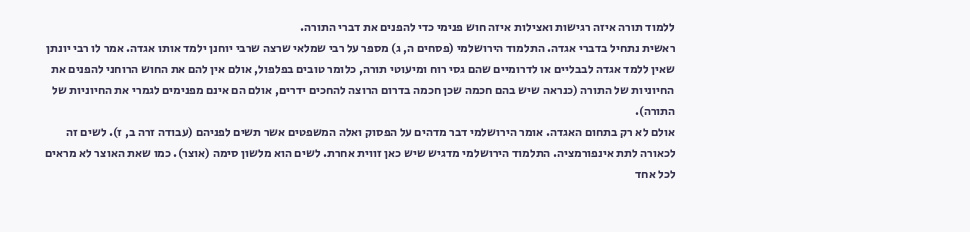ללמוד תורה איזה רגישות ואצילות איזה חוש פנימי כדי להפנים את דברי התורה.
ראשית נתחיל בדברי אגדה. התלמוד הירושלמי (פסחים ה, ג) מספר על רבי שמלאי שרצה שרבי יוחנן ילמד אותו אגדה. אמר לו רבי יונתן שאין ללמד אגדה לבבליים או לדרומיים שהם גסי רוח ומיעוטי תורה, כלומר טובים בפלפול, אולם אין להם את החוש הרוחני להפנים את החיוניות של התורה (כנראה שיש בהם חכמה שכן חכמה בדרום הרוצה להחכים ידרים, אולם הם אינם מפנימים לגמרי את החיוניות של התורה).
אולם לא רק בתחום האגדה. אומר הירושלמי דבר מדהים על הפסוק ואלה המשפטים אשר תשים לפניהם (עבודה זרה ב, ז). לשים זה לכאורה לתת אינפורמציה. התלמוד הירושלמי מדגיש שיש כאן זווית אחרת. לשים הוא מלשון סימה (אוצר). כמו שאת האוצר לא מראים לכל אחד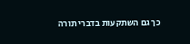כך גם השתקעות בדברי תורה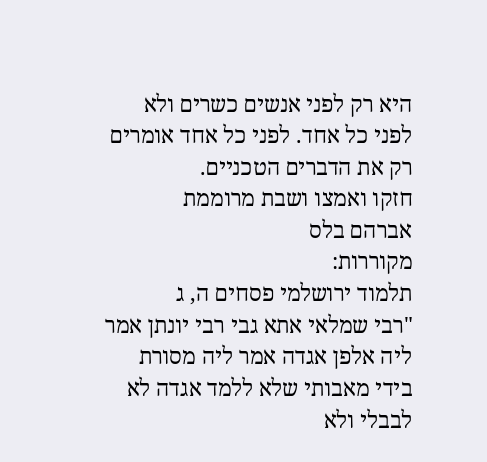היא רק לפני אנשים כשרים ולא לפני כל אחד. לפני כל אחד אומרים רק את הדברים הטכניים.
חזקו ואמצו ושבת מרוממת
אברהם בלס
מקוררות:
תלמוד ירושלמי פסחים ה, ג
"רבי שמלאי אתא גבי רבי יונתן אמר ליה אלפן אגדה אמר ליה מסורת בידי מאבותי שלא ללמד אגדה לא לבבלי ולא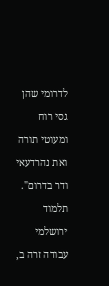לדרומי שהן גסי רוח ומעוטי תורה ואת נהרדעאי ודר בדרום".
תלמוד ירושלמי עבודה זרה ב,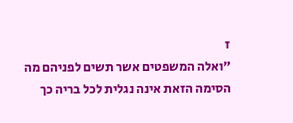ז
"ואלה המשפטים אשר תשים לפניהם מה הסימה הזאת אינה נגלית לכל בריה כך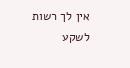אין לך רשות לשקע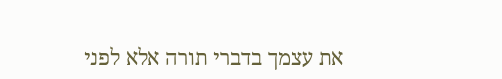את עצמך בדברי תורה אלא לפני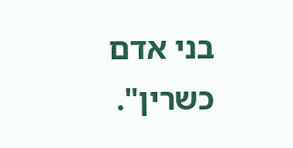בני אדם כשרין".